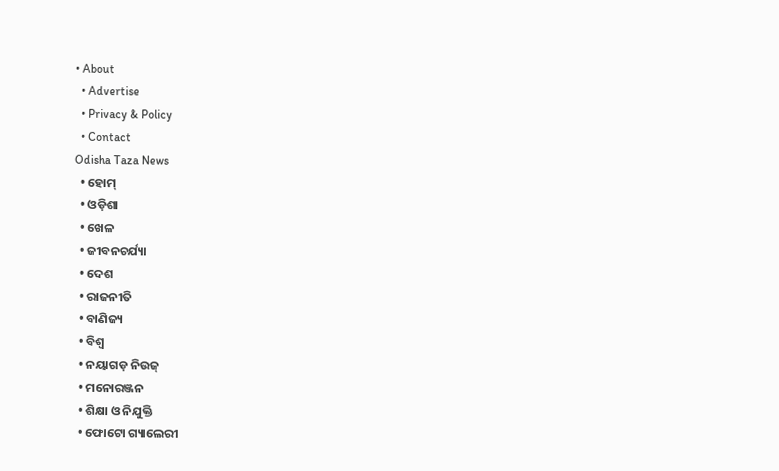• About
  • Advertise
  • Privacy & Policy
  • Contact
Odisha Taza News
  • ହୋମ୍
  • ଓଡ଼ିଶା
  • ଖେଳ
  • ଜୀବନଚର୍ଯ୍ୟା
  • ଦେଶ
  • ରାଜନୀତି
  • ବାଣିଜ୍ୟ
  • ବିଶ୍ଵ
  • ନୟାଗଡ଼ ନିଉଜ୍
  • ମନୋରଞ୍ଜନ
  • ଶିକ୍ଷା ଓ ନିଯୁକ୍ତି
  • ଫୋଟୋ ଗ୍ୟାଲେରୀ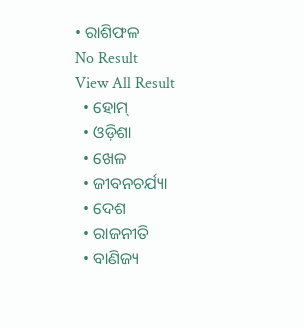• ରାଶିଫଳ
No Result
View All Result
  • ହୋମ୍
  • ଓଡ଼ିଶା
  • ଖେଳ
  • ଜୀବନଚର୍ଯ୍ୟା
  • ଦେଶ
  • ରାଜନୀତି
  • ବାଣିଜ୍ୟ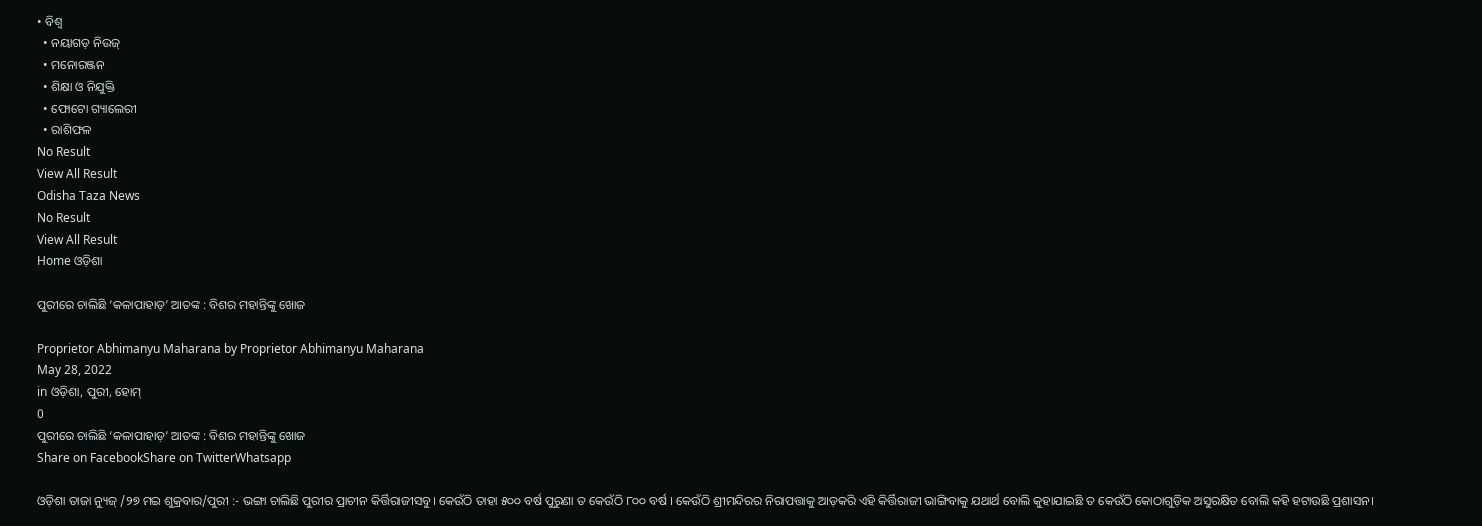• ବିଶ୍ଵ
  • ନୟାଗଡ଼ ନିଉଜ୍
  • ମନୋରଞ୍ଜନ
  • ଶିକ୍ଷା ଓ ନିଯୁକ୍ତି
  • ଫୋଟୋ ଗ୍ୟାଲେରୀ
  • ରାଶିଫଳ
No Result
View All Result
Odisha Taza News
No Result
View All Result
Home ଓଡ଼ିଶା

ପୁରୀରେ ଚାଲିଛି ‘କଳାପାହାଡ଼’ ଆତଙ୍କ : ବିଶର ମହାନ୍ତିଙ୍କୁ ଖୋଜ

Proprietor Abhimanyu Maharana by Proprietor Abhimanyu Maharana
May 28, 2022
in ଓଡ଼ିଶା, ପୁରୀ, ହୋମ୍
0
ପୁରୀରେ ଚାଲିଛି ‘କଳାପାହାଡ଼’ ଆତଙ୍କ : ବିଶର ମହାନ୍ତିଙ୍କୁ ଖୋଜ
Share on FacebookShare on TwitterWhatsapp

ଓଡ଼ିଶା ତାଜା ନ୍ୟୁଜ୍ /୨୭ ମଇ ଶୁକ୍ରବାର/ପୁରୀ :- ଭଙ୍ଗା ଚାଲିଛି ପୁରୀର ପ୍ରାଚୀନ କିର୍ତ୍ତିରାଜୀସବୁ। କେଉଁଠି ତାହା ୫୦୦ ବର୍ଷ ପୁରୁଣା ତ କେଉଁଠି ୮୦୦ ବର୍ଷ । କେଉଁଠି ଶ୍ରୀମନ୍ଦିରର ନିରାପତ୍ତାକୁ ଆଡ଼କରି ଏହି କିର୍ତ୍ତିରାଜୀ ଭାଙ୍ଗିବାକୁ ଯଥାର୍ଥ ବୋଲି କୁହାଯାଇଛି ତ କେଉଁଠି କୋଠାଗୁଡ଼ିକ ଅସୁରକ୍ଷିତ ବୋଲି କହି ହଟାଉଛି ପ୍ରଶାସନ।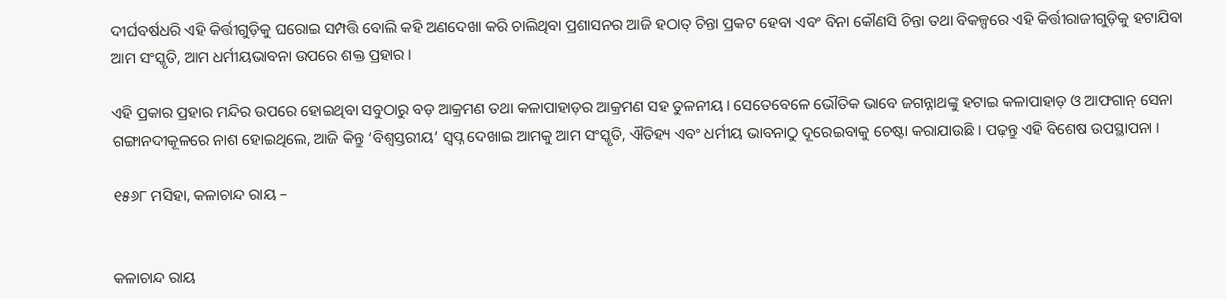ଦୀର୍ଘବର୍ଷଧରି ଏହି କିର୍ତ୍ତୀଗୁଡ଼ିକୁ ଘରୋଇ ସମ୍ପତ୍ତି ବୋଲି କହି ଅଣଦେଖା କରି ଚାଲିଥିବା ପ୍ରଶାସନର ଆଜି ହଠାତ୍‌ ଚିନ୍ତା ପ୍ରକଟ ହେବା ଏବଂ ବିନା କୌଣସି ଚିନ୍ତା ତଥା ବିକଳ୍ପରେ ଏହି କିର୍ତ୍ତୀରାଜୀଗୁଡ଼ିକୁ ହଟାଯିବା ଆମ ସଂସ୍କୃତି, ଆମ ଧର୍ମୀୟଭାବନା ଉପରେ ଶକ୍ତ ପ୍ରହାର ।

ଏହି ପ୍ରକାର ପ୍ରହାର ମନ୍ଦିର ଉପରେ ହୋଇଥିବା ସବୁଠାରୁ ବଡ଼ ଆକ୍ରମଣ ତଥା କଳାପାହାଡ଼ର ଆକ୍ରମଣ ସହ ତୁଳନୀୟ। ସେତେବେଳେ ଭୌତିକ ଭାବେ ଜଗନ୍ନାଥଙ୍କୁ ହଟାଇ କଳାପାହାଡ଼ ଓ ଆଫଗାନ୍‌ ସେନା ଗଙ୍ଗାନଦୀକୂଳରେ ନାଶ ହୋଇଥିଲେ, ଆଜି କିନ୍ତୁ ‘ବିଶ୍ଵସ୍ତରୀୟ’ ସ୍ଵପ୍ନ ଦେଖାଇ ଆମକୁ ଆମ ସଂସ୍କୃତି, ଐତିହ୍ୟ ଏବଂ ଧର୍ମୀୟ ଭାବନାଠୁ ଦୂରେଇବାକୁ ଚେଷ୍ଟା କରାଯାଉଛି । ପଢ଼ନ୍ତୁ ଏହି ବିଶେଷ ଉପସ୍ଥାପନା ।

୧୫୬୮ ମସିହା, କଳାଚାନ୍ଦ ରାୟ –


କଳାଚାନ୍ଦ ରାୟ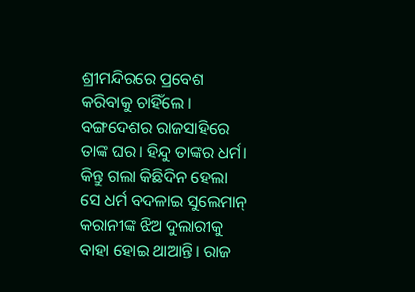ଶ୍ରୀମନ୍ଦିରରେ ପ୍ରବେଶ କରିବାକୁ ଚାହିଁଲେ । ବଙ୍ଗଦେଶର ରାଜସାହିରେ ତାଙ୍କ ଘର। ହିନ୍ଦୁ ତାଙ୍କର ଧର୍ମ। କିନ୍ତୁ ଗଲା କିଛିଦିନ ହେଲା ସେ ଧର୍ମ ବଦଳାଇ ସୁଲେମାନ୍‌ କରାନୀଙ୍କ ଝିଅ ଦୁଲାରୀକୁ ବାହା ହୋଇ ଥାଆନ୍ତି। ରାଜ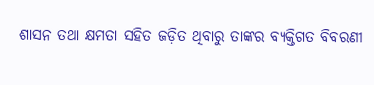ଶାସନ ତଥା କ୍ଷମତା ସହିତ ଜଡ଼ିତ ଥିବାରୁ ତାଙ୍କର ବ୍ୟକ୍ତିଗତ ବିବରଣୀ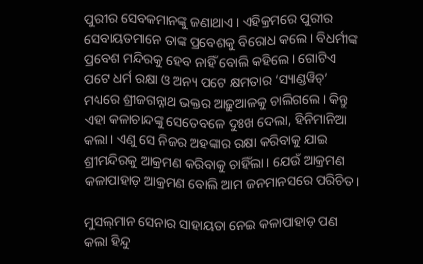ପୁରୀର ସେବକମାନଙ୍କୁ ଜଣାଥାଏ। ଏହିକ୍ରମରେ ପୁରୀର ସେବାୟତମାନେ ତାଙ୍କ ପ୍ରବେଶକୁ ବିରୋଧ କଲେ। ବିଧର୍ମୀଙ୍କ ପ୍ରବେଶ ମନ୍ଦିରକୁ ହେବ ନାହିଁ ବୋଲି କହିଲେ। ଗୋଟିଏ ପଟେ ଧର୍ମ ରକ୍ଷା ଓ ଅନ୍ୟ ପଟେ କ୍ଷମତାର ‘ସ୍ୟାଣ୍ଡୱିଚ୍‌’ ମଧ୍ୟରେ ଶ୍ରୀଜଗନ୍ନାଥ ଭକ୍ତର ଆଢ଼ୁଆଳକୁ ଚାଲିଗଲେ। କିନ୍ତୁ ଏହା କଳାଚାନ୍ଦଙ୍କୁ ସେତେବଳେ ଦୁଃଖ ଦେଲା, ହିନିମାନିଆ କଲା। ଏଣୁ ସେ ନିଜର ଅହଙ୍କାର ରକ୍ଷା କରିବାକୁ ଯାଇ ଶ୍ରୀମନ୍ଦିରକୁ ଆକ୍ରମଣ କରିବାକୁ ଚାହିଁଲା। ଯେଉଁ ଆକ୍ରମଣ କଳାପାହାଡ଼ ଆକ୍ରମଣ ବୋଲି ଆମ ଜନମାନସରେ ପରିଚିତ।

ମୁସଲ୍‌ମାନ ସେନାର ସାହାୟତା ନେଇ କଳାପାହାଡ଼ ପଣ କଲା ହିନ୍ଦୁ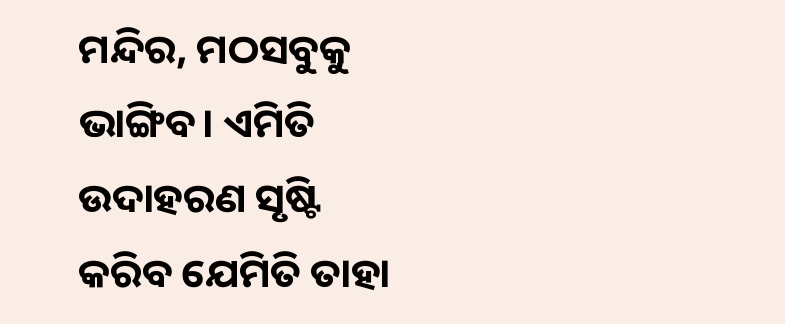ମନ୍ଦିର, ମଠସବୁକୁ ଭାଙ୍ଗିବ। ଏମିତି ଉଦାହରଣ ସୃଷ୍ଟି କରିବ ଯେମିତି ତାହା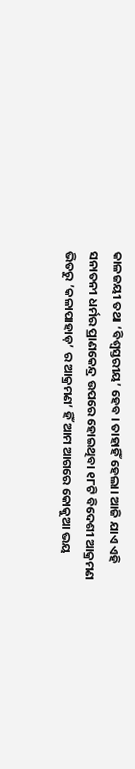କାଳଜୟୀ ତଥା ‘ବିଶ୍ଵସ୍ତରୀୟ’ ହେବ । ତାହାହିଁ ହେଲା। ଆଜି ଯାଏ ଏହି ସନାତନୀ ଧର୍ମର ପ୍ରାଣକେନ୍ଦ୍ର ଉପରେ ହୋଇଥିବା ୧୮ଟି ବିଦେଶୀ ଆକ୍ରମଣ ଭିତରୁ ’କଳାପାହାଡ଼’ ର ଆକ୍ରମଣ’ ହିଁ ଆମ ଆଗରେ କୋକୁଆ ଭୟ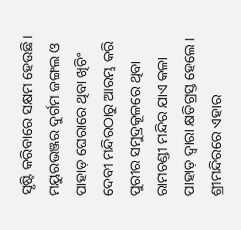ସୃଷ୍ଟି କରିବାରେ ସକ୍ଷମ ହେଉଛି। ମୟୁରଭଞ୍ଜର ଦୁର୍ଗମ ଜଙ୍ଗଲ ଓ ପାହାଡ଼ ଘେରାରେ ଥିବା ଖିଚିଂ ଦେବୀ ମନ୍ଦିରଠାରୁ ଆରମ୍ଭ କରି ପୁରୀର ସମୁଦ୍ରକୂଳରେ ଥିବା ରାମଚଣ୍ଡୀ ମନ୍ଦିର ଯାଏ କଳା ପାହାଡ଼ ଦ୍ଵାରା କ୍ଷତିଗ୍ରସ୍ତ ହେଲେ। ଶ୍ରୀମନ୍ଦିରରେ ଏହାର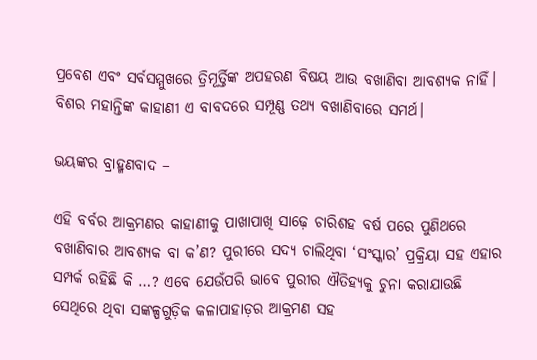ପ୍ରବେଶ ଏବଂ ସର୍ବସମ୍ମୁଖରେ ତ୍ରିମୂର୍ତ୍ତିଙ୍କ ଅପହରଣ ବିଷୟ ଆଉ ବଖାଣିବା ଆବଶ୍ୟକ ନାହିଁ। ବିଶର ମହାନ୍ତିଙ୍କ କାହାଣୀ ଏ ବାବଦରେ ସମ୍ପୂଣ୍ଣ ତଥ୍ୟ ବଖାଣିବାରେ ସମର୍ଥ।

ଭୟଙ୍କର ବ୍ରାହ୍ମଣବାଦ –

ଏହି ବର୍ବର ଆକ୍ରମଣର କାହାଣୀକୁ ପାଖାପାଖି ସାଢ଼େ ଚାରିଶହ ବର୍ଷ ପରେ ପୁଣିଥରେ ବଖାଣିବାର ଆବଶ୍ୟକ ବା କ’ଣ? ପୁରୀରେ ସଦ୍ୟ ଚାଲିଥିବା ‘ସଂସ୍କାର’ ପ୍ରକ୍ରିୟା ସହ ଏହାର ସମ୍ପର୍କ ରହିଛି କି …? ଏବେ ଯେଉଁପରି ଭାବେ ପୁରୀର ଐତିହ୍ୟକୁ ଚୁନା କରାଯାଉଛି ସେଥିରେ ଥିବା ସଙ୍କଳ୍ପଗୁଡ଼ିକ କଳାପାହାଡ଼ର ଆକ୍ରମଣ ସହ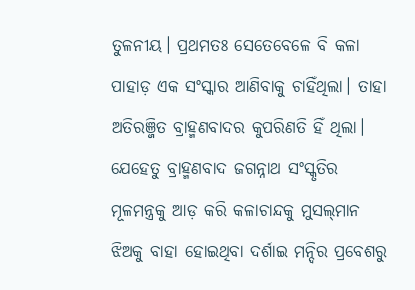ତୁଳନୀୟ। ପ୍ରଥମତଃ ସେତେବେଳେ ବି କଳା ପାହାଡ଼ ଏକ ସଂସ୍କାର ଆଣିବାକୁ ଚାହିଁଥିଲା। ତାହା ଅତିରଞ୍ଜିତ ବ୍ରାହ୍ମଣବାଦର କୁପରିଣତି ହିଁ ଥିଲା। ଯେହେତୁ ବ୍ରାହ୍ମଣବାଦ ଜଗନ୍ନାଥ ସଂସ୍କୃତିର ମୂଳମନ୍ତ୍ରକୁ ଆଡ଼ କରି କଳାଚାନ୍ଦକୁ ମୁସଲ୍‌ମାନ ଝିଅକୁ ବାହା ହୋଇଥିବା ଦର୍ଶାଇ ମନ୍ଦିର ପ୍ରବେଶରୁ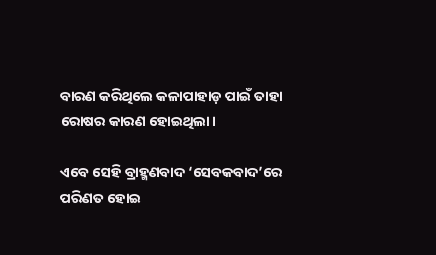ବାରଣ କରିଥିଲେ କଳାପାହାଡ଼ ପାଇଁ ତାହା ରୋଷର କାରଣ ହୋଇଥିଲା।

ଏବେ ସେହି ବ୍ରାହ୍ମଣବାଦ ‘ସେବକବାଦ’ରେ ପରିଣତ ହୋଇ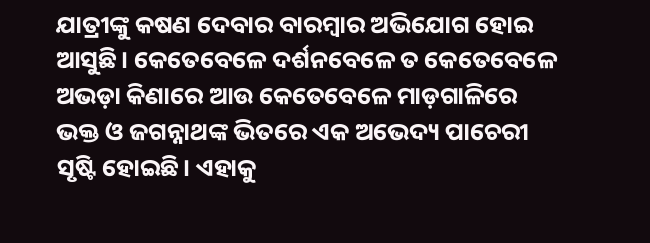ଯାତ୍ରୀଙ୍କୁ କଷଣ ଦେବାର ବାରମ୍ବାର ଅଭିଯୋଗ ହୋଇ ଆସୁଛି। କେତେବେଳେ ଦର୍ଶନବେଳେ ତ କେତେବେଳେ ଅଭଡ଼ା କିଣାରେ ଆଉ କେତେବେଳେ ମାଡ଼ଗାଳିରେ ଭକ୍ତ ଓ ଜଗନ୍ନାଥଙ୍କ ଭିତରେ ଏକ ଅଭେଦ୍ୟ ପାଚେରୀ ସୃଷ୍ଟି ହୋଇଛି। ଏହାକୁ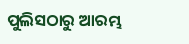ପୁଲିସଠାରୁ ଆରମ୍ଭ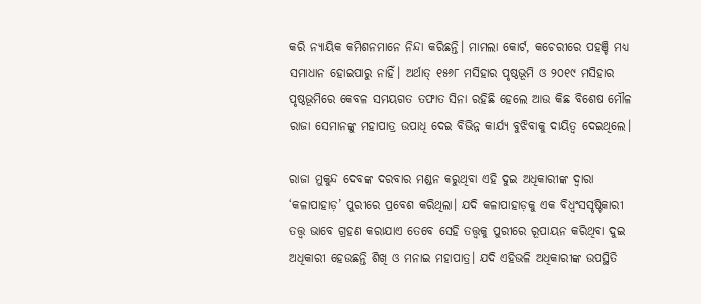କରି ନ୍ୟାୟିକ କମିଶନମାନେ ନିନ୍ଦା କରିଛନ୍ତି। ମାମଲା କୋର୍ଟ, କଚେରୀରେ ପହଞ୍ଚି ମଧ୍ୟ ସମାଧାନ ହୋଇପାରୁ ନାହିଁ। ଅର୍ଥାତ୍‌ ୧୫୬୮ ମସିହାର ପୃଷ୍ଠଭୂମି ଓ ୨୦୧୯ ମସିହାର ପୃଷ୍ଠଭୂମିରେ କେବଳ ସମୟଗତ ତଫାତ ସିନା ରହିଛି ହେଲେ ଆଉ କିଛ ବିଶେଷ ମୌଳ ରାଜା ସେମାନଙ୍କୁ ମହାପାତ୍ର ଉପାଧି ଦେଇ ବିଭିନ୍ନ କାର୍ଯ୍ୟ ବୁଝିବାକୁ ଦାୟିତ୍ଵ ଦେଇଥିଲେ।

ରାଜା ମୁକୁନ୍ଦ ଦେବଙ୍କ ଦରବାର ମଣ୍ଡନ କରୁଥିବା ଏହି ଦୁଇ ଅଧିକାରୀଙ୍କ ଦ୍ଵାରା ‘କଳାପାହାଡ଼’ ପୁରୀରେ ପ୍ରବେଶ କରିଥିଲା। ଯଦି କଳାପାହାଡ଼କୁ ଏକ ବିଧ୍ବଂସସୃଷ୍ଟିକାରୀ ତତ୍ତ୍ଵ ଭାବେ ଗ୍ରହଣ କରାଯାଏ ତେବେ ସେହି ତତ୍ତ୍ଵକୁ ପୁରୀରେ ରୂପାୟନ କରିଥିବା ଦୁଇ ଅଧିକାରୀ ହେଉଛନ୍ତି ଶିଖି ଓ ମନାଇ ମହାପାତ୍ର। ଯଦି ଏହିଭଳି ଅଧିକାରୀଙ୍କ ଉପସ୍ଥିତି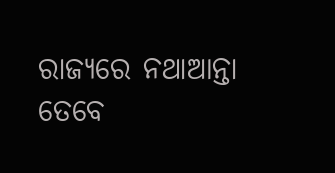ରାଜ୍ୟରେ ନଥାଆନ୍ତା ତେବେ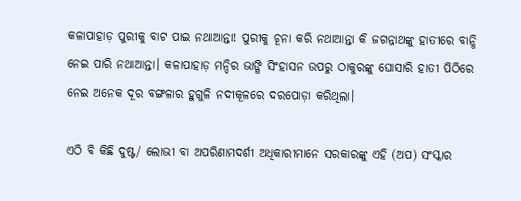କଳାପାହାଡ଼ ପୁରୀକୁ ବାଟ ପାଇ ନଥାଆନ୍ତା! ପୁରୀକୁ ଚୂନା କରି ନଥାଆନ୍ତା କି ଜଗନ୍ନାଥଙ୍କୁ ହାତୀରେ ବାନ୍ଧି ନେଇ ପାରି ନଥାଆନ୍ତା। କଳାପାହାଡ଼ ମନ୍ଦିର ଭାଙ୍ଗି ସିଂହାସନ ଉପରୁ ଠାକୁରଙ୍କୁ ଘୋସାରି ହାତୀ ପିଠିରେ ନେଇ ଅନେକ ଦୂର ବଙ୍ଗଳାର ହୁଗୁଳି ନଦୀକୂଳରେ ଦରପୋଡ଼ା କରିଥିଲା।

ଏଠି ବି କିଛି ଦୁଷ୍ଟ/ ଲୋଭୀ ବା ଅପରିଣାମଦର୍ଶୀ ଅଧିକାରୀମାନେ ସରକାରଙ୍କୁ ଏହି (ଅପ) ସଂସ୍କାର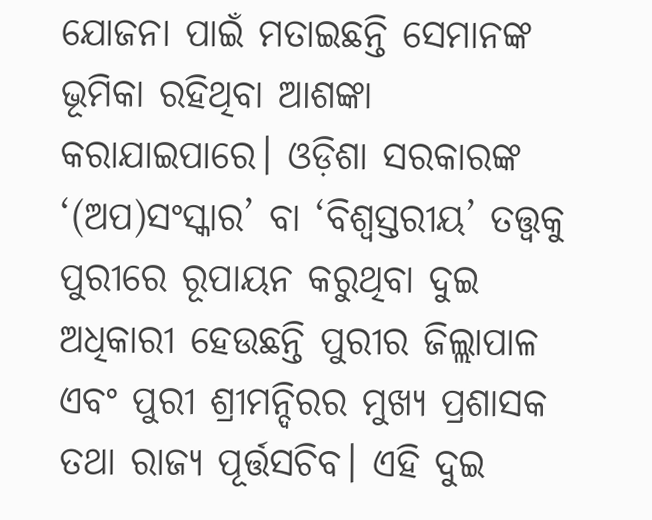ଯୋଜନା ପାଇଁ ମତାଇଛନ୍ତି ସେମାନଙ୍କ ଭୂମିକା ରହିଥିବା ଆଶଙ୍କା କରାଯାଇପାରେ। ଓଡ଼ିଶା ସରକାରଙ୍କ ‘(ଅପ)ସଂସ୍କାର’ ବା ‘ବିଶ୍ଵସ୍ତରୀୟ’ ତତ୍ତ୍ଵକୁ ପୁରୀରେ ରୂପାୟନ କରୁଥିବା ଦୁଇ ଅଧିକାରୀ ହେଉଛନ୍ତି ପୁରୀର ଜିଲ୍ଲାପାଳ ଏବଂ ପୁରୀ ଶ୍ରୀମନ୍ଦିରର ମୁଖ୍ୟ ପ୍ରଶାସକ ତଥା ରାଜ୍ୟ ପୂର୍ତ୍ତସଚିବ। ଏହି ଦୁଇ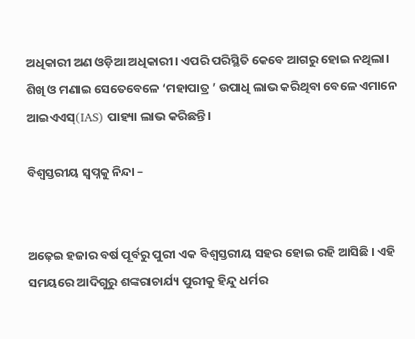ଅଧିକାରୀ ଅଣ ଓଡ଼ିଆ ଅଧିକାରୀ। ଏପରି ପରିସ୍ଥିତି କେବେ ଆଗରୁ ହୋଇ ନଥିଲା। ଶିଖି ଓ ମଣାଇ ସେତେବେଳେ ‘ମହାପାତ୍ର ’ ଉପାଧି ଲାଭ କରିଥିବା ବେଳେ ଏମାନେ ଆଇଏଏସ୍‌(IAS) ପାହ୍ୟା ଲାଭ କରିଛନ୍ତି।

ବିଶ୍ଵସ୍ତରୀୟ ସ୍ଵପ୍ନକୁ ନିନ୍ଦା –


ଅଢ଼େଇ ହଜାର ବର୍ଷ ପୂର୍ବରୁ ପୁରୀ ଏକ ବିଶ୍ଵସ୍ତରୀୟ ସହର ହୋଇ ରହି ଆସିଛି । ଏହି ସମୟରେ ଆଦିଗୁରୁ ଶଙ୍କରାଚାର୍ଯ୍ୟ ପୁରୀକୁ ହିନ୍ଦୁ ଧର୍ମର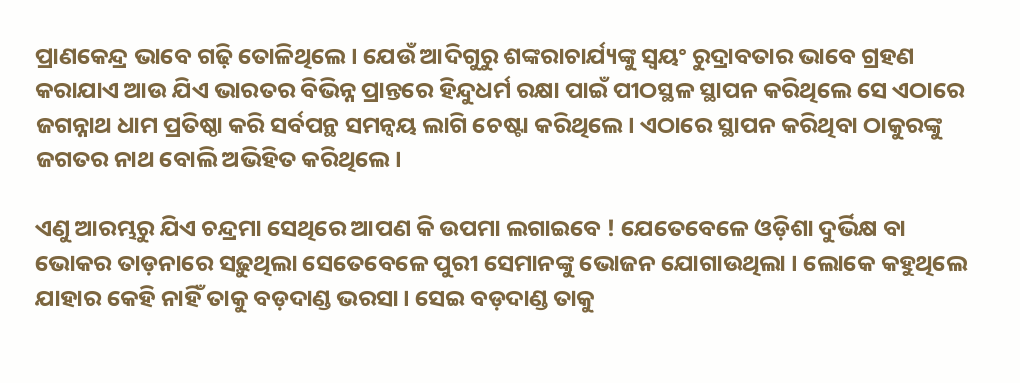ପ୍ରାଣକେନ୍ଦ୍ର ଭାବେ ଗଢ଼ି ତୋଳିଥିଲେ। ଯେଉଁ ଆଦିଗୁରୁ ଶଙ୍କରାଚାର୍ଯ୍ୟଙ୍କୁ ସ୍ଵୟଂ ରୁଦ୍ରାବତାର ଭାବେ ଗ୍ରହଣ କରାଯାଏ ଆଉ ଯିଏ ଭାରତର ବିଭିନ୍ନ ପ୍ରାନ୍ତରେ ହିନ୍ଦୁଧର୍ମ ରକ୍ଷା ପାଇଁ ପୀଠସ୍ଥଳ ସ୍ଥାପନ କରିଥିଲେ ସେ ଏଠାରେ ଜଗନ୍ନାଥ ଧାମ ପ୍ରତିଷ୍ଠା କରି ସର୍ବପନ୍ଥ ସମନ୍ବୟ ଲାଗି ଚେଷ୍ଟା କରିଥିଲେ। ଏଠାରେ ସ୍ଥାପନ କରିଥିବା ଠାକୁରଙ୍କୁ ଜଗତର ନାଥ ବୋଲି ଅଭିହିତ କରିଥିଲେ।

ଏଣୁ ଆରମ୍ଭରୁ ଯିଏ ଚନ୍ଦ୍ରମା ସେଥିରେ ଆପଣ କି ଉପମା ଲଗାଇବେ ! ଯେତେବେଳେ ଓଡ଼ିଶା ଦୁର୍ଭିକ୍ଷ ବା ଭୋକର ତାଡ଼ନାରେ ସଢ଼ୁଥିଲା ସେତେବେଳେ ପୁରୀ ସେମାନଙ୍କୁ ଭୋଜନ ଯୋଗାଉଥିଲା । ଲୋକେ କହୁଥିଲେ ଯାହାର କେହି ନାହିଁ ତାକୁ ବଡ଼ଦାଣ୍ଡ ଭରସା। ସେଇ ବଡ଼ଦାଣ୍ଡ ତାକୁ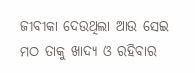ଜୀବୀକା ଦେଉଥିଲା ଆଉ ସେଇ ମଠ ତାକୁ ଖାଦ୍ୟ ଓ ରହିବାର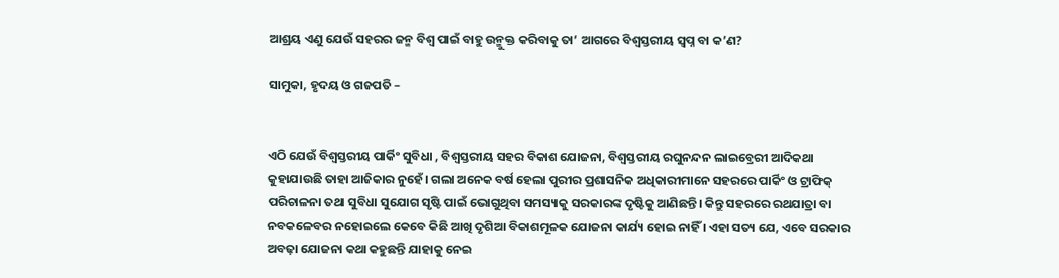ଆଶ୍ରୟ ଏଣୁ ଯେଉଁ ସହରର ଜନ୍ମ ବିଶ୍ଵ ପାଇଁ ବାହୁ ଉନ୍ମୁକ୍ତ କରିବାକୁ ତା’ ଆଗରେ ବିଶ୍ଵସ୍ତରୀୟ ସ୍ଵପ୍ନ ବା କ’ଣ?

ସାମୁକା, ହୃଦୟ ଓ ଗଜପତି –


ଏଠି ଯେଉଁ ବିଶ୍ଵସ୍ତରୀୟ ପାର୍କିଂ ସୁବିଧା , ବିଶ୍ଵସ୍ତରୀୟ ସହର ବିକାଶ ଯୋଜନା, ବିଶ୍ଵସ୍ତରୀୟ ରଘୁନନ୍ଦନ ଲାଇବ୍ରେରୀ ଆଦିକଥା କୁହାଯାଉଛି ତାହା ଆଜିକାର ନୁହେଁ। ଗଲା ଅନେକ ବର୍ଷ ହେଲା ପୁରୀର ପ୍ରଶାସନିକ ଅଧିକାରୀମାନେ ସହରରେ ପାର୍କିଂ ଓ ଟ୍ରାଫିକ୍ ପରିଚାଳନା ତଥା ସୁବିଧା ସୁଯୋଗ ସୃଷ୍ଟି ପାଇଁ ଭୋଗୁଥିବା ସମସ୍ୟାକୁ ସରକାରଙ୍କ ଦୃଷ୍ଟିକୁ ଆଣିଛନ୍ତି। କିନ୍ତୁ ସହରରେ ରଥଯାତ୍ରା ବା ନବକଳେବର ନହୋଇଲେ କେବେ କିଛି ଆଖି ଦୃଶିଆ ବିକାଶମୂଳକ ଯୋଜନା କାର୍ଯ୍ୟ ହୋଇ ନାହିଁ । ଏହା ସତ୍ୟ ଯେ, ଏବେ ସରକାର ଅବଢ଼ା ଯୋଜନା କଥା କହୁଛନ୍ତି ଯାହାକୁ ନେଇ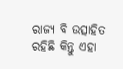ରାଜ୍ୟ ବି ଉତ୍ସାହିତ ରହିଛି କିନ୍ତୁ ଏହା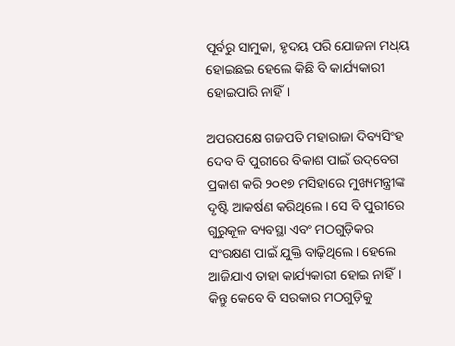ପୂର୍ବରୁ ସାମୁକା, ହୃଦୟ ପରି ଯୋଜନା ମଧ୍‌ୟ ହୋଇଛଇ ହେଲେ କିଛି ବି କାର୍ଯ୍ୟକାରୀ ହୋଇପାରି ନାହିଁ।

ଅପରପକ୍ଷେ ଗଜପତି ମହାରାଜା ଦିବ୍ୟସିଂହ ଦେବ ବି ପୁରୀରେ ବିକାଶ ପାଇଁ ଉଦ୍‌ବେଗ ପ୍ରକାଶ କରି ୨୦୧୭ ମସିହାରେ ମୁଖ୍ୟମନ୍ତ୍ରୀଙ୍କ ଦୃଷ୍ଟି ଆକର୍ଷଣ କରିଥିଲେ। ସେ ବି ପୁରୀରେ ଗୁରୁକୂଳ ବ୍ୟବସ୍ଥା ଏବଂ ମଠଗୁଡ଼ିକର ସଂରକ୍ଷଣ ପାଇଁ ଯୁକ୍ତି ବାଢ଼ିଥିଲେ। ହେଲେ ଆଜିଯାଏ ତାହା କାର୍ଯ୍ୟକାରୀ ହୋଇ ନାହିଁ। କିନ୍ତୁ କେବେ ବି ସରକାର ମଠଗୁଡ଼ିକୁ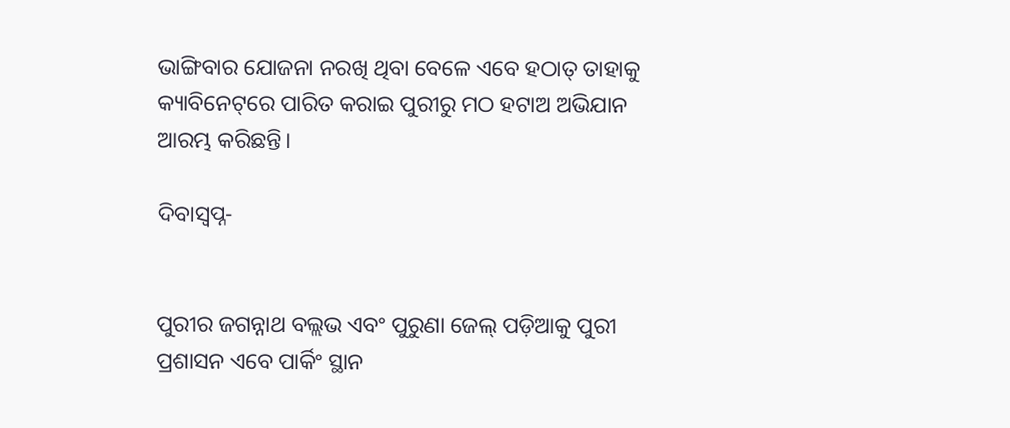ଭାଙ୍ଗିବାର ଯୋଜନା ନରଖି ଥିବା ବେଳେ ଏବେ ହଠାତ୍‌ ତାହାକୁ କ୍ୟାବିନେଟ୍‌ରେ ପାରିତ କରାଇ ପୁରୀରୁ ମଠ ହଟାଅ ଅଭିଯାନ ଆରମ୍ଭ କରିଛନ୍ତି।

ଦିବାସ୍ଵପ୍ନ-


ପୁରୀର ଜଗନ୍ନାଥ ବଲ୍ଲଭ ଏବଂ ପୁରୁଣା ଜେଲ୍‌ ପଡ଼ିଆକୁ ପୁରୀ ପ୍ରଶାସନ ଏବେ ପାର୍କିଂ ସ୍ଥାନ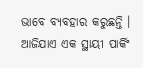ଭାବେ ବ୍ୟବହାର କରୁଛନ୍ତି । ଆଜିଯାଏ ଏକ ସ୍ଥାୟୀ ପାର୍କିଂ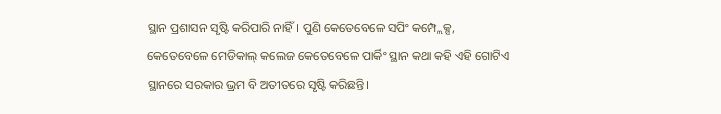ସ୍ଥାନ ପ୍ରଶାସନ ସୃଷ୍ଟି କରିପାରି ନାହିଁ। ପୁଣି କେତେବେଳେ ସପିଂ କମ୍ପ୍ଲେକ୍ସ, କେତେବେଳେ ମେଡିକାଲ୍‌ କଲେଜ କେତେବେଳେ ପାର୍କିଂ ସ୍ଥାନ କଥା କହି ଏହି ଗୋଟିଏ ସ୍ଥାନରେ ସରକାର ଭ୍ରମ ବି ଅତୀତରେ ସୃଷ୍ଟି କରିଛନ୍ତି।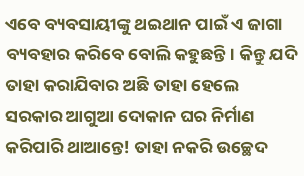ଏବେ ବ୍ୟବସାୟୀଙ୍କୁ ଥଇଥାନ ପାଇଁ ଏ ଜାଗା ବ୍ୟବହାର କରିବେ ବୋଲି କହୁଛନ୍ତି। କିନ୍ତୁ ଯଦି ତାହା କରାଯିବାର ଅଛି ତାହା ହେଲେ ସରକାର ଆଗୁଆ ଦୋକାନ ଘର ନିର୍ମାଣ କରିପାରି ଥାଆନ୍ତେ! ତାହା ନକରି ଉଚ୍ଛେଦ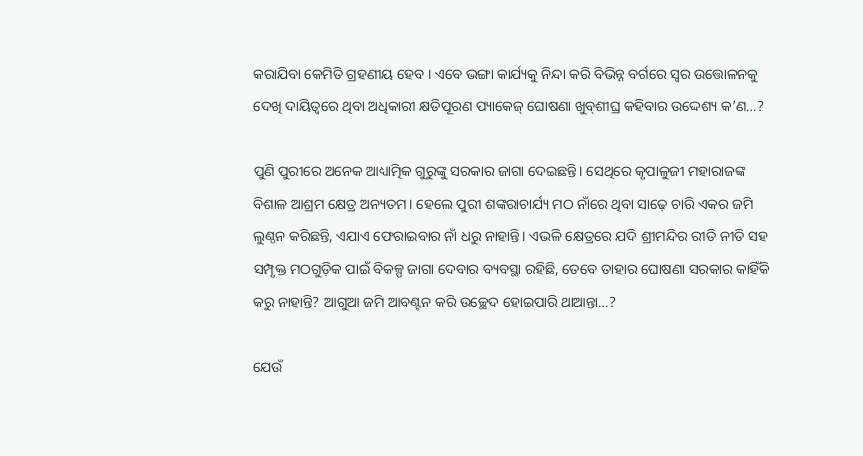କରାଯିବା କେମିତି ଗ୍ରହଣୀୟ ହେବ । ଏବେ ଭଙ୍ଗା କାର୍ଯ୍ୟକୁ ନିନ୍ଦା କରି ବିଭିନ୍ନ ବର୍ଗରେ ସ୍ଵର ଉତ୍ତୋଳନକୁ ଦେଖି ଦାୟିତ୍ଵରେ ଥିବା ଅଧିକାରୀ କ୍ଷତିପୂରଣ ପ୍ୟାକେଜ୍‌ ଘୋଷଣା ଖୁବ୍‌ଶୀଘ୍ର କହିବାର ଉଦ୍ଦେଶ୍ୟ କ’ଣ…?

ପୁଣି ପୁରୀରେ ଅନେକ ଆଧ୍ୟାତ୍ମିକ ଗୁରୁଙ୍କୁ ସରକାର ଜାଗା ଦେଇଛନ୍ତି। ସେଥିରେ କୃପାଳୁଜୀ ମହାରାଜଙ୍କ ବିଶାଳ ଆଶ୍ରମ କ୍ଷେତ୍ର ଅନ୍ୟତମ। ହେଲେ ପୁରୀ ଶଙ୍କରାଚାର୍ଯ୍ୟ ମଠ ନାଁରେ ଥିବା ସାଢ଼େ ଚାରି ଏକର ଜମି ଲୁଣ୍ଠନ କରିଛନ୍ତି, ଏଯାଏ ଫେରାଇବାର ନାଁ ଧରୁ ନାହାନ୍ତି। ଏଭଳି କ୍ଷେତ୍ରରେ ଯଦି ଶ୍ରୀମନ୍ଦିର ରୀତି ନୀତି ସହ ସମ୍ପୃକ୍ତ ମଠଗୁଡ଼ିକ ପାଇଁ ବିକଳ୍ପ ଜାଗା ଦେବାର ବ୍ୟବସ୍ଥା ରହିଛି, ତେବେ ତାହାର ଘୋଷଣା ସରକାର କାହିଁକି କରୁ ନାହାନ୍ତି? ଆଗୁଆ ଜମି ଆବଣ୍ଟନ କରି ଉଚ୍ଛେଦ ହୋଇପାରି ଥାଆନ୍ତା…?

ଯେଉଁ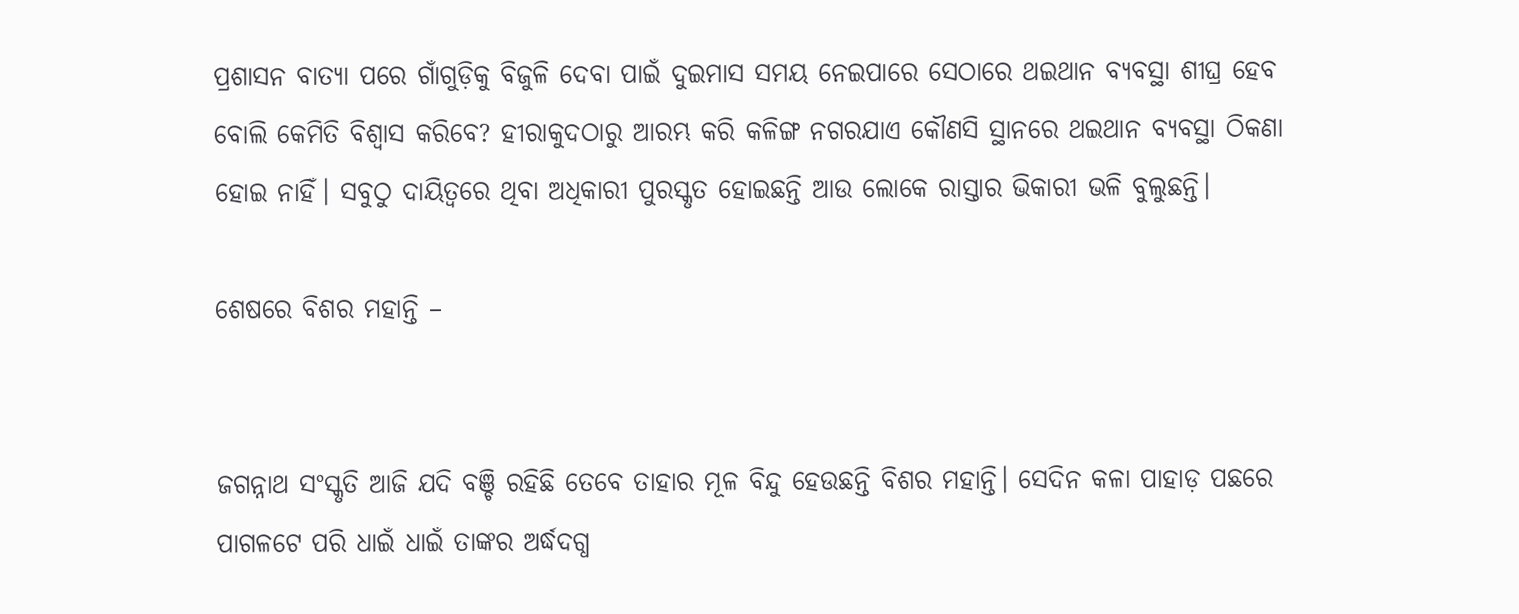ପ୍ରଶାସନ ବାତ୍ୟା ପରେ ଗାଁଗୁଡ଼ିକୁ ବିଜୁଳି ଦେବା ପାଇଁ ଦୁଇମାସ ସମୟ ନେଇପାରେ ସେଠାରେ ଥଇଥାନ ବ୍ୟବସ୍ଥା ଶୀଘ୍ର ହେବ ବୋଲି କେମିତି ବିଶ୍ଵାସ କରିବେ? ହୀରାକୁଦଠାରୁ ଆରମ୍ଭ କରି କଳିଙ୍ଗ ନଗରଯାଏ କୌଣସି ସ୍ଥାନରେ ଥଇଥାନ ବ୍ୟବସ୍ଥା ଠିକଣା ହୋଇ ନାହିଁ। ସବୁଠୁ ଦାୟିତ୍ଵରେ ଥିବା ଅଧିକାରୀ ପୁରସ୍କୃତ ହୋଇଛନ୍ତି ଆଉ ଲୋକେ ରାସ୍ତାର ଭିକାରୀ ଭଳି ବୁଲୁଛନ୍ତି।

ଶେଷରେ ବିଶର ମହାନ୍ତି –


ଜଗନ୍ନାଥ ସଂସ୍କୃତି ଆଜି ଯଦି ବଞ୍ଚି ରହିଛି ତେବେ ତାହାର ମୂଳ ବିନ୍ଦୁ ହେଉଛନ୍ତି ବିଶର ମହାନ୍ତି। ସେଦିନ କଳା ପାହାଡ଼ ପଛରେ ପାଗଳଟେ ପରି ଧାଇଁ ଧାଇଁ ତାଙ୍କର ଅର୍ଦ୍ଧଦଗ୍ଧ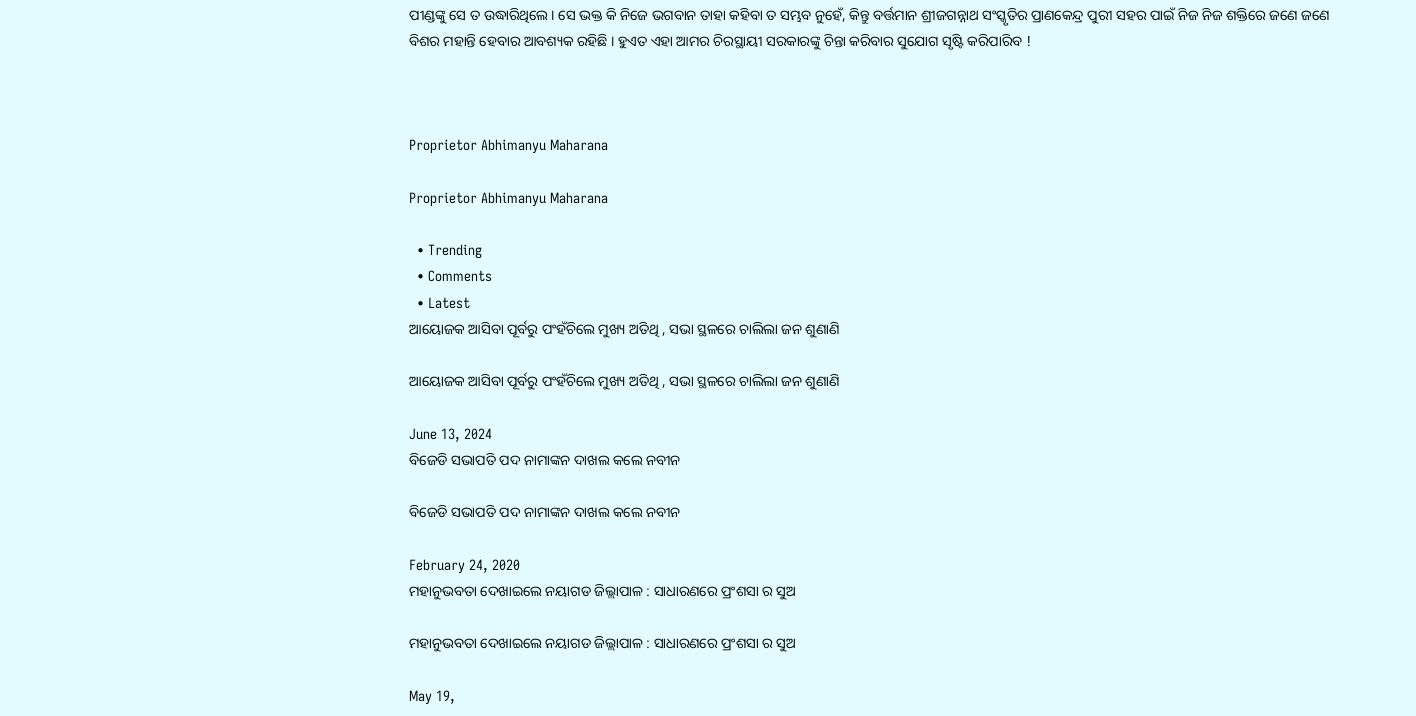ପୀଣ୍ଡଙ୍କୁ ସେ ତ ଉଦ୍ଧାରିଥିଲେ। ସେ ଭକ୍ତ କି ନିଜେ ଭଗବାନ ତାହା କହିବା ତ ସମ୍ଭବ ନୁହେଁ, କିନ୍ତୁ ବର୍ତ୍ତମାନ ଶ୍ରୀଜଗନ୍ନାଥ ସଂସ୍କୃତିର ପ୍ରାଣକେନ୍ଦ୍ର ପୁରୀ ସହର ପାଇଁ ନିଜ ନିଜ ଶକ୍ତିରେ ଜଣେ ଜଣେ ବିଶର ମହାନ୍ତି ହେବାର ଆବଶ୍ୟକ ରହିଛି । ହୁଏତ ଏହା ଆମର ଚିରସ୍ଥାୟୀ ସରକାରଙ୍କୁ ଚିନ୍ତା କରିବାର ସୁଯୋଗ ସୃଷ୍ଟି କରିପାରିବ !



Proprietor Abhimanyu Maharana

Proprietor Abhimanyu Maharana

  • Trending
  • Comments
  • Latest
ଆୟୋଜକ ଆସିବା ପୂର୍ବରୁ ପଂହଁଚିଲେ ମୁଖ୍ୟ ଅତିଥି , ସଭା ସ୍ଥଳରେ ଚାଲିଲା ଜନ ଶୁଣାଣି

ଆୟୋଜକ ଆସିବା ପୂର୍ବରୁ ପଂହଁଚିଲେ ମୁଖ୍ୟ ଅତିଥି , ସଭା ସ୍ଥଳରେ ଚାଲିଲା ଜନ ଶୁଣାଣି

June 13, 2024
ବିଜେଡି ସଭାପତି ପଦ ନାମାଙ୍କନ ଦାଖଲ କଲେ ନବୀନ

ବିଜେଡି ସଭାପତି ପଦ ନାମାଙ୍କନ ଦାଖଲ କଲେ ନବୀନ

February 24, 2020
ମହାନୁଭବତା ଦେଖାଇଲେ ନୟାଗଡ ଜିଲ୍ଲାପାଳ : ସାଧାରଣରେ ପ୍ରଂଶସା ର ସୁଅ

ମହାନୁଭବତା ଦେଖାଇଲେ ନୟାଗଡ ଜିଲ୍ଲାପାଳ : ସାଧାରଣରେ ପ୍ରଂଶସା ର ସୁଅ

May 19,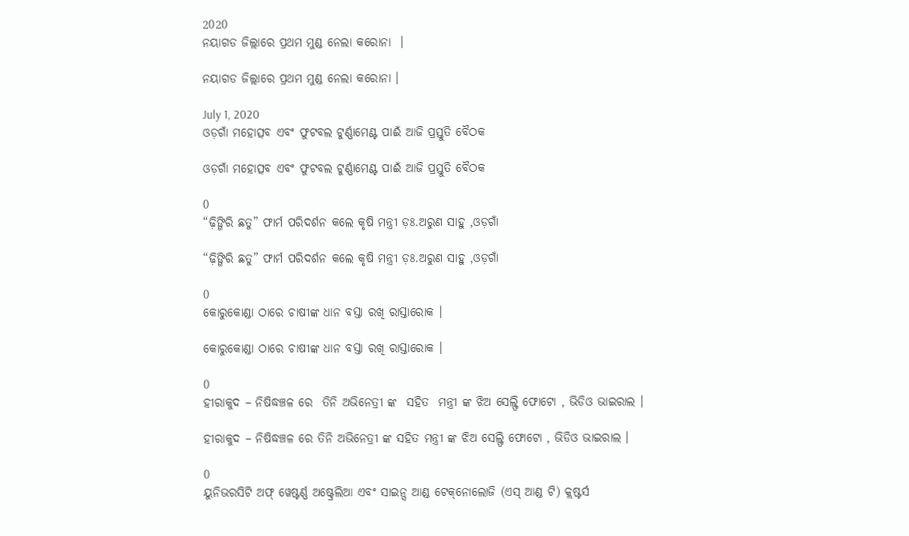2020
ନୟାଗଡ ଜିଲ୍ଲାରେ ପ୍ରଥମ ମୁଣ୍ଡ ନେଲା କରୋନା  ।

ନୟାଗଡ ଜିଲ୍ଲାରେ ପ୍ରଥମ ମୁଣ୍ଡ ନେଲା କରୋନା ।

July 1, 2020
ଓଡ଼ଗାଁ ମହୋତ୍ସବ ଏବଂ ଫୁଟବଲ ଟୁର୍ଣ୍ଣାମେଣ୍ଟ ପାଈଁ ଆଜି ପ୍ରସ୍ତୁତି ବୈଠକ

ଓଡ଼ଗାଁ ମହୋତ୍ସବ ଏବଂ ଫୁଟବଲ ଟୁର୍ଣ୍ଣାମେଣ୍ଟ ପାଈଁ ଆଜି ପ୍ରସ୍ତୁତି ବୈଠକ

0
“ଢ଼ିଙ୍ଗିରି ଛତୁ” ଫାର୍ମ ପରିଦର୍ଶନ କଲେ କୃଷି ମନ୍ତ୍ରୀ ଡ଼ଃ.ଅରୁଣ ସାହୁ ,ଓଡ଼ଗାଁ

“ଢ଼ିଙ୍ଗିରି ଛତୁ” ଫାର୍ମ ପରିଦର୍ଶନ କଲେ କୃଷି ମନ୍ତ୍ରୀ ଡ଼ଃ.ଅରୁଣ ସାହୁ ,ଓଡ଼ଗାଁ

0
କୋରୁକୋଣ୍ଡା ଠାରେ ଚାଷୀଙ୍କ ଧାନ ବସ୍ତା ରଖି ରାସ୍ତାରୋକ ।

କୋରୁକୋଣ୍ଡା ଠାରେ ଚାଷୀଙ୍କ ଧାନ ବସ୍ତା ରଖି ରାସ୍ତାରୋକ ।

0
ହୀରାକୁଦ – ନିଷିଦ୍ଧଞ୍ଚଳ ରେ  ତିନି ଅଭିନେତ୍ରୀ ଙ୍କ  ସହିତ  ମନ୍ତ୍ରୀ ଙ୍କ ଝିଅ ସେଲ୍ଫି ଫୋଟୋ , ଭିଡିଓ ଭାଇରାଲ ।

ହୀରାକୁଦ – ନିଷିଦ୍ଧଞ୍ଚଳ ରେ ତିନି ଅଭିନେତ୍ରୀ ଙ୍କ ସହିତ ମନ୍ତ୍ରୀ ଙ୍କ ଝିଅ ସେଲ୍ଫି ଫୋଟୋ , ଭିଡିଓ ଭାଇରାଲ ।

0
ୟୁନିଭରସିଟି ଅଫ୍‌ ୱେଷ୍ଟର୍ଣ୍ଣ ଅଷ୍ଟ୍ରେଲିଆ ଏବଂ ସାଇନ୍ସ ଆଣ୍ଡ ଟେକ୍‌ନୋଲୋଜି (ଏସ୍‌ ଆଣ୍ଡ ଟି) କ୍ଲଷ୍ଟର୍ସ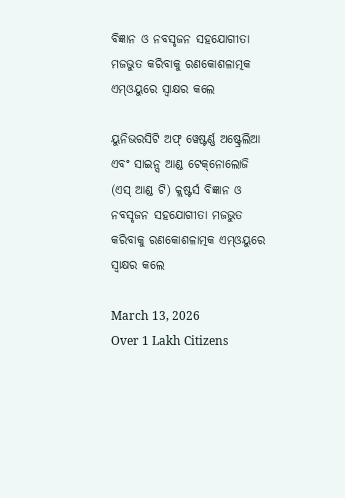ବିଜ୍ଞାନ ଓ ନବସୃଜନ ସହଯୋଗୀତା ମଜଭୁତ କରିବାକୁ ରଣକୋଶଳାତ୍ମକ ଏମ୍‌ଓୟୁରେ ସ୍ୱାକ୍ଷର କଲେ

ୟୁନିଭରସିଟି ଅଫ୍‌ ୱେଷ୍ଟର୍ଣ୍ଣ ଅଷ୍ଟ୍ରେଲିଆ ଏବଂ ସାଇନ୍ସ ଆଣ୍ଡ ଟେକ୍‌ନୋଲୋଜି (ଏସ୍‌ ଆଣ୍ଡ ଟି) କ୍ଲଷ୍ଟର୍ସ ବିଜ୍ଞାନ ଓ ନବସୃଜନ ସହଯୋଗୀତା ମଜଭୁତ କରିବାକୁ ରଣକୋଶଳାତ୍ମକ ଏମ୍‌ଓୟୁରେ ସ୍ୱାକ୍ଷର କଲେ

March 13, 2026
Over 1 Lakh Citizens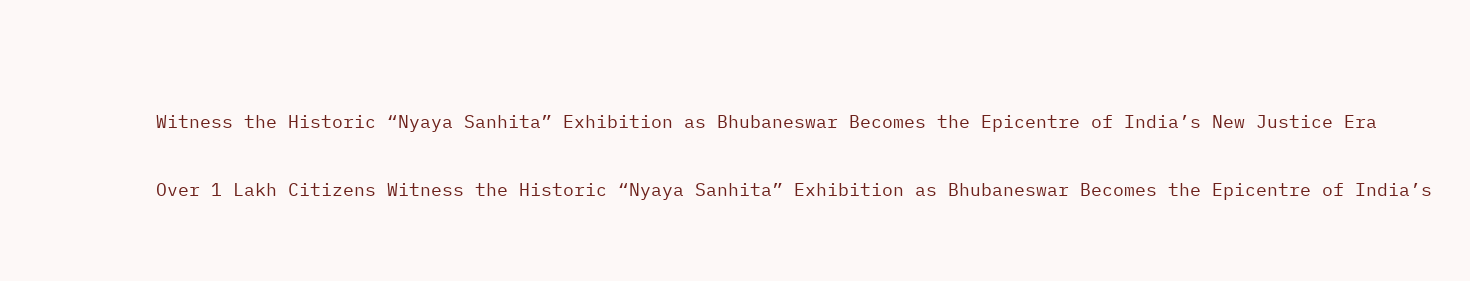Witness the Historic “Nyaya Sanhita” Exhibition as Bhubaneswar Becomes the Epicentre of India’s New Justice Era

Over 1 Lakh Citizens Witness the Historic “Nyaya Sanhita” Exhibition as Bhubaneswar Becomes the Epicentre of India’s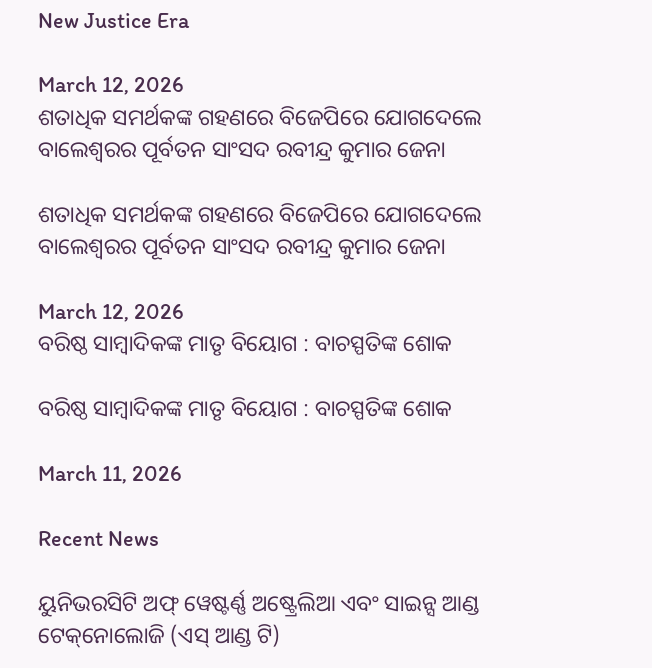New Justice Era

March 12, 2026
ଶତାଧିକ ସମର୍ଥକଙ୍କ ଗହଣରେ ବିଜେପିରେ ଯୋଗଦେଲେ ବାଲେଶ୍ୱରର ପୂର୍ବତନ ସାଂସଦ ରବୀନ୍ଦ୍ର କୁମାର ଜେନା

ଶତାଧିକ ସମର୍ଥକଙ୍କ ଗହଣରେ ବିଜେପିରେ ଯୋଗଦେଲେ ବାଲେଶ୍ୱରର ପୂର୍ବତନ ସାଂସଦ ରବୀନ୍ଦ୍ର କୁମାର ଜେନା

March 12, 2026
ବରିଷ୍ଠ ସାମ୍ବାଦିକଙ୍କ ମାତୃ ବିୟୋଗ : ବାଚସ୍ପତିଙ୍କ ଶୋକ

ବରିଷ୍ଠ ସାମ୍ବାଦିକଙ୍କ ମାତୃ ବିୟୋଗ : ବାଚସ୍ପତିଙ୍କ ଶୋକ

March 11, 2026

Recent News

ୟୁନିଭରସିଟି ଅଫ୍‌ ୱେଷ୍ଟର୍ଣ୍ଣ ଅଷ୍ଟ୍ରେଲିଆ ଏବଂ ସାଇନ୍ସ ଆଣ୍ଡ ଟେକ୍‌ନୋଲୋଜି (ଏସ୍‌ ଆଣ୍ଡ ଟି)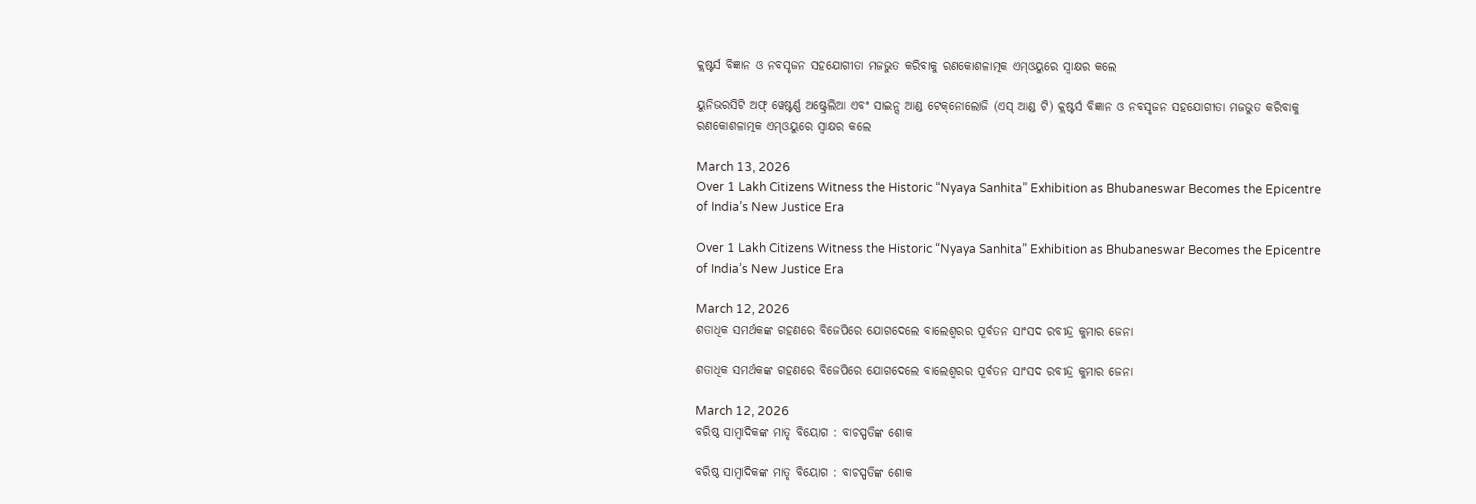କ୍ଲଷ୍ଟର୍ସ ବିଜ୍ଞାନ ଓ ନବସୃଜନ ସହଯୋଗୀତା ମଜଭୁତ କରିବାକୁ ରଣକୋଶଳାତ୍ମକ ଏମ୍‌ଓୟୁରେ ସ୍ୱାକ୍ଷର କଲେ

ୟୁନିଭରସିଟି ଅଫ୍‌ ୱେଷ୍ଟର୍ଣ୍ଣ ଅଷ୍ଟ୍ରେଲିଆ ଏବଂ ସାଇନ୍ସ ଆଣ୍ଡ ଟେକ୍‌ନୋଲୋଜି (ଏସ୍‌ ଆଣ୍ଡ ଟି) କ୍ଲଷ୍ଟର୍ସ ବିଜ୍ଞାନ ଓ ନବସୃଜନ ସହଯୋଗୀତା ମଜଭୁତ କରିବାକୁ ରଣକୋଶଳାତ୍ମକ ଏମ୍‌ଓୟୁରେ ସ୍ୱାକ୍ଷର କଲେ

March 13, 2026
Over 1 Lakh Citizens Witness the Historic “Nyaya Sanhita” Exhibition as Bhubaneswar Becomes the Epicentre of India’s New Justice Era

Over 1 Lakh Citizens Witness the Historic “Nyaya Sanhita” Exhibition as Bhubaneswar Becomes the Epicentre of India’s New Justice Era

March 12, 2026
ଶତାଧିକ ସମର୍ଥକଙ୍କ ଗହଣରେ ବିଜେପିରେ ଯୋଗଦେଲେ ବାଲେଶ୍ୱରର ପୂର୍ବତନ ସାଂସଦ ରବୀନ୍ଦ୍ର କୁମାର ଜେନା

ଶତାଧିକ ସମର୍ଥକଙ୍କ ଗହଣରେ ବିଜେପିରେ ଯୋଗଦେଲେ ବାଲେଶ୍ୱରର ପୂର୍ବତନ ସାଂସଦ ରବୀନ୍ଦ୍ର କୁମାର ଜେନା

March 12, 2026
ବରିଷ୍ଠ ସାମ୍ବାଦିକଙ୍କ ମାତୃ ବିୟୋଗ : ବାଚସ୍ପତିଙ୍କ ଶୋକ

ବରିଷ୍ଠ ସାମ୍ବାଦିକଙ୍କ ମାତୃ ବିୟୋଗ : ବାଚସ୍ପତିଙ୍କ ଶୋକ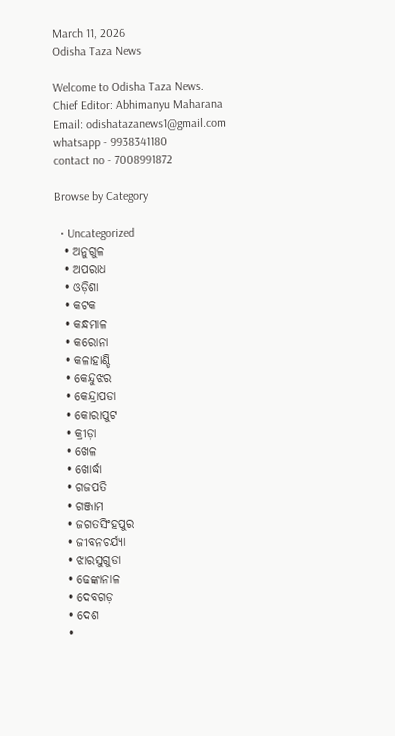March 11, 2026
Odisha Taza News

Welcome to Odisha Taza News.
Chief Editor: Abhimanyu Maharana
Email: odishatazanews1@gmail.com
whatsapp - 9938341180
contact no - 7008991872

Browse by Category

  • Uncategorized
  • ଅନୁଗୁଳ
  • ଅପରାଧ
  • ଓଡ଼ିଶା
  • କଟକ
  • କନ୍ଧମାଳ
  • କରୋନା
  • କଳାହାଣ୍ଡି
  • କେନ୍ଦୁଝର
  • କେନ୍ଦ୍ରାପଡା
  • କୋରାପୁଟ
  • କ୍ରୀଡ଼ା
  • ଖେଳ
  • ଖୋର୍ଦ୍ଧା
  • ଗଜପତି
  • ଗଞ୍ଜାମ
  • ଜଗତସିଂହପୁର
  • ଜୀବନଚର୍ଯ୍ୟା
  • ଝାରସୁଗୁଡା
  • ଢେଙ୍କାନାଳ
  • ଦେବଗଡ଼
  • ଦେଶ
  •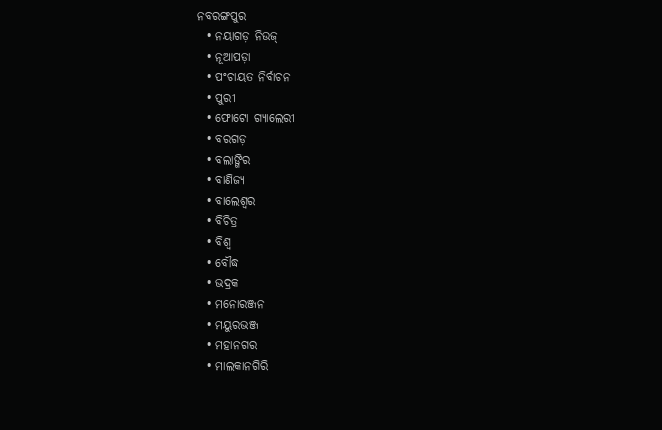ନବରଙ୍ଗପୁର
  • ନୟାଗଡ଼ ନିଉଜ୍
  • ନୂଆପଡ଼ା
  • ପଂଚାୟତ ନିର୍ବାଚନ
  • ପୁରୀ
  • ଫୋଟୋ ଗ୍ୟାଲେରୀ
  • ବରଗଡ଼
  • ବଲାଙ୍ଗିର
  • ବାଣିଜ୍ୟ
  • ବାଲେଶ୍ଵର
  • ବିଚିତ୍ର
  • ବିଶ୍ଵ
  • ବୌଦ୍ଧ
  • ଭଦ୍ରକ
  • ମନୋରଞ୍ଜନ
  • ମୟୁରଭଞ୍ଜ
  • ମହାନଗର
  • ମାଲକାନଗିରି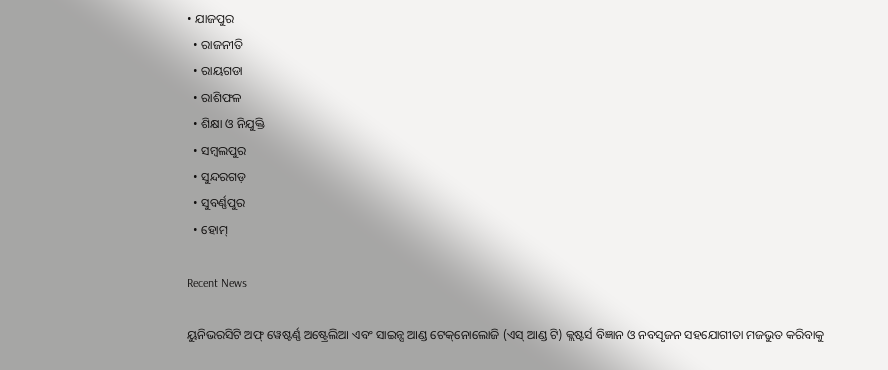• ଯାଜପୁର
  • ରାଜନୀତି
  • ରାୟଗଡା
  • ରାଶିଫଳ
  • ଶିକ୍ଷା ଓ ନିଯୁକ୍ତି
  • ସମ୍ବଲପୁର
  • ସୁନ୍ଦରଗଡ଼
  • ସୁବର୍ଣ୍ଣପୁର
  • ହୋମ୍

Recent News

ୟୁନିଭରସିଟି ଅଫ୍‌ ୱେଷ୍ଟର୍ଣ୍ଣ ଅଷ୍ଟ୍ରେଲିଆ ଏବଂ ସାଇନ୍ସ ଆଣ୍ଡ ଟେକ୍‌ନୋଲୋଜି (ଏସ୍‌ ଆଣ୍ଡ ଟି) କ୍ଲଷ୍ଟର୍ସ ବିଜ୍ଞାନ ଓ ନବସୃଜନ ସହଯୋଗୀତା ମଜଭୁତ କରିବାକୁ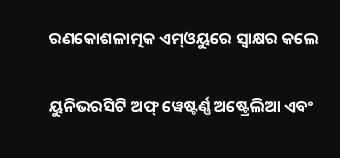ରଣକୋଶଳାତ୍ମକ ଏମ୍‌ଓୟୁରେ ସ୍ୱାକ୍ଷର କଲେ

ୟୁନିଭରସିଟି ଅଫ୍‌ ୱେଷ୍ଟର୍ଣ୍ଣ ଅଷ୍ଟ୍ରେଲିଆ ଏବଂ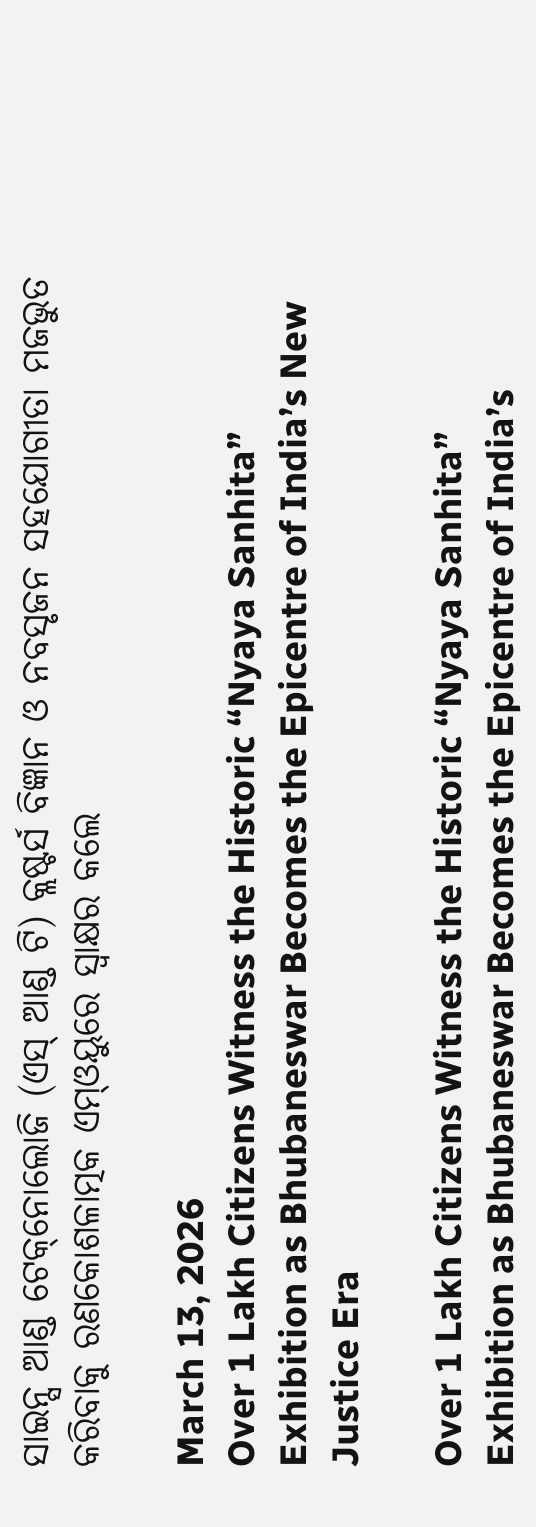ସାଇନ୍ସ ଆଣ୍ଡ ଟେକ୍‌ନୋଲୋଜି (ଏସ୍‌ ଆଣ୍ଡ ଟି) କ୍ଲଷ୍ଟର୍ସ ବିଜ୍ଞାନ ଓ ନବସୃଜନ ସହଯୋଗୀତା ମଜଭୁତ କରିବାକୁ ରଣକୋଶଳାତ୍ମକ ଏମ୍‌ଓୟୁରେ ସ୍ୱାକ୍ଷର କଲେ

March 13, 2026
Over 1 Lakh Citizens Witness the Historic “Nyaya Sanhita” Exhibition as Bhubaneswar Becomes the Epicentre of India’s New Justice Era

Over 1 Lakh Citizens Witness the Historic “Nyaya Sanhita” Exhibition as Bhubaneswar Becomes the Epicentre of India’s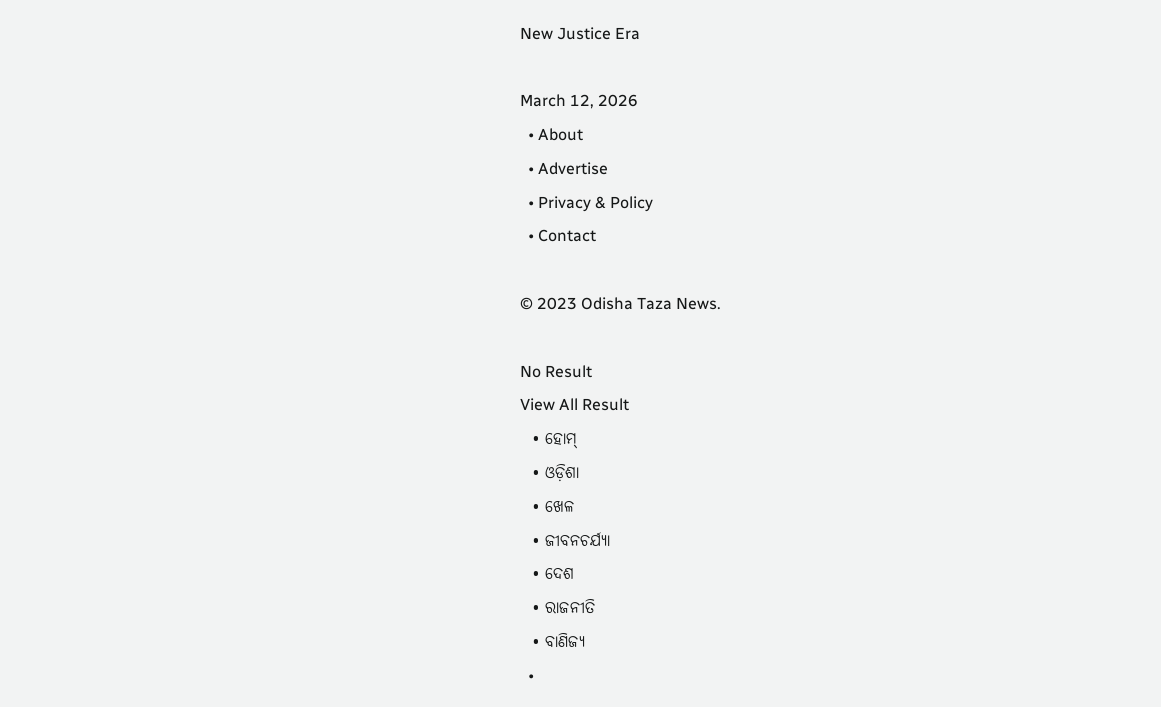New Justice Era

March 12, 2026
  • About
  • Advertise
  • Privacy & Policy
  • Contact

© 2023 Odisha Taza News.

No Result
View All Result
  • ହୋମ୍
  • ଓଡ଼ିଶା
  • ଖେଳ
  • ଜୀବନଚର୍ଯ୍ୟା
  • ଦେଶ
  • ରାଜନୀତି
  • ବାଣିଜ୍ୟ
  •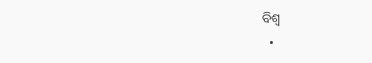ବିଶ୍ଵ
  •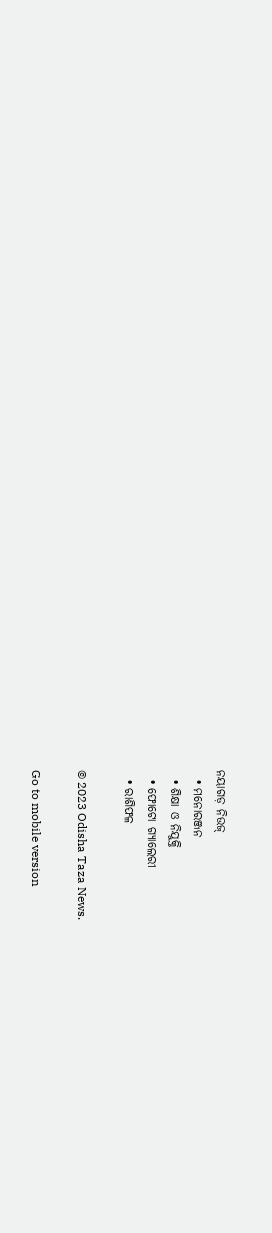ନୟାଗଡ଼ ନିଉଜ୍
  • ମନୋରଞ୍ଜନ
  • ଶିକ୍ଷା ଓ ନିଯୁକ୍ତି
  • ଫୋଟୋ ଗ୍ୟାଲେରୀ
  • ରାଶିଫଳ

© 2023 Odisha Taza News.

Go to mobile version